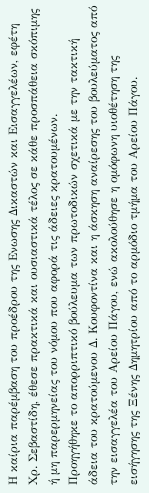Η καίρια παρέμβαση του προέδρου της Ενωσης Δικαστών και Εισαγγελέων, εφέτη Χρ. Σεβαστίδη, έθεσε πρακτικά και ουσιαστικά τέλος σε κάθε προσπάθεια σκόπιμης ή μη παρερμηνείας του νόμου που αφορά τις άδειες κρατουμένων.
Προηγήθηκε το απορριπτικό βούλευμα των πρωτοδικών σχετικά με την τακτική άδεια του κρατούμενου Δ. Κουφοντίνα και η άσκηση αναίρεσης του βουλεύματος από την εισαγγελέα του Αρείου Πάγου, ενώ ακολούθησε η ομόφωνη υιοθέτηση της εισήγησης της Ξένης Δημητρίου από το αρμόδιο τμήμα του Αρείου Πάγου.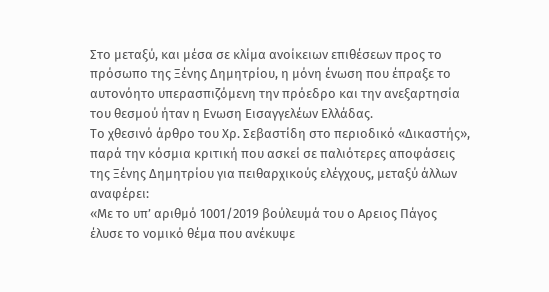Στο μεταξύ, και μέσα σε κλίμα ανοίκειων επιθέσεων προς το πρόσωπο της Ξένης Δημητρίου, η μόνη ένωση που έπραξε το αυτονόητο υπερασπιζόμενη την πρόεδρο και την ανεξαρτησία του θεσμού ήταν η Ενωση Εισαγγελέων Ελλάδας.
Το χθεσινό άρθρο του Χρ. Σεβαστίδη στο περιοδικό «Δικαστής», παρά την κόσμια κριτική που ασκεί σε παλιότερες αποφάσεις της Ξένης Δημητρίου για πειθαρχικούς ελέγχους, μεταξύ άλλων αναφέρει:
«Με το υπ’ αριθμό 1001/2019 βούλευμά του ο Αρειος Πάγος έλυσε το νομικό θέμα που ανέκυψε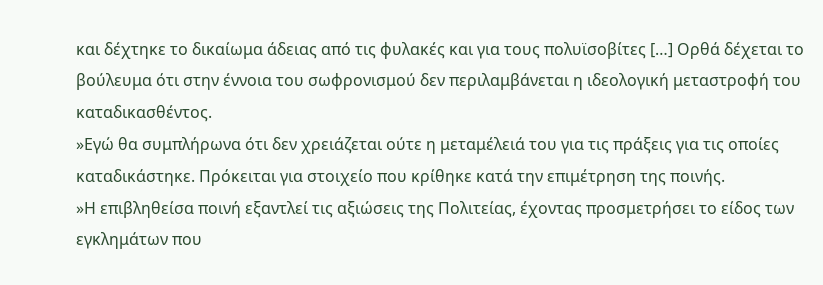και δέχτηκε το δικαίωμα άδειας από τις φυλακές και για τους πολυϊσοβίτες […] Ορθά δέχεται το βούλευμα ότι στην έννοια του σωφρονισμού δεν περιλαμβάνεται η ιδεολογική μεταστροφή του καταδικασθέντος.
»Εγώ θα συμπλήρωνα ότι δεν χρειάζεται ούτε η μεταμέλειά του για τις πράξεις για τις οποίες καταδικάστηκε. Πρόκειται για στοιχείο που κρίθηκε κατά την επιμέτρηση της ποινής.
»Η επιβληθείσα ποινή εξαντλεί τις αξιώσεις της Πολιτείας, έχοντας προσμετρήσει το είδος των εγκλημάτων που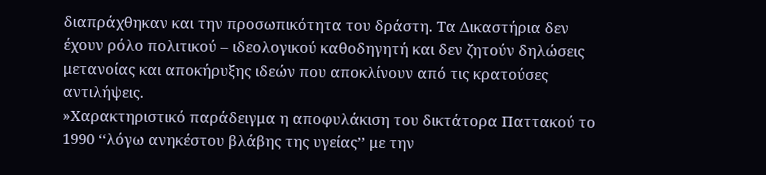διαπράχθηκαν και την προσωπικότητα του δράστη. Τα Δικαστήρια δεν έχουν ρόλο πολιτικού – ιδεολογικού καθοδηγητή και δεν ζητούν δηλώσεις μετανοίας και αποκήρυξης ιδεών που αποκλίνουν από τις κρατούσες αντιλήψεις.
»Χαρακτηριστικό παράδειγμα η αποφυλάκιση του δικτάτορα Παττακού το 1990 ‘‘λόγω ανηκέστου βλάβης της υγείας’’ με την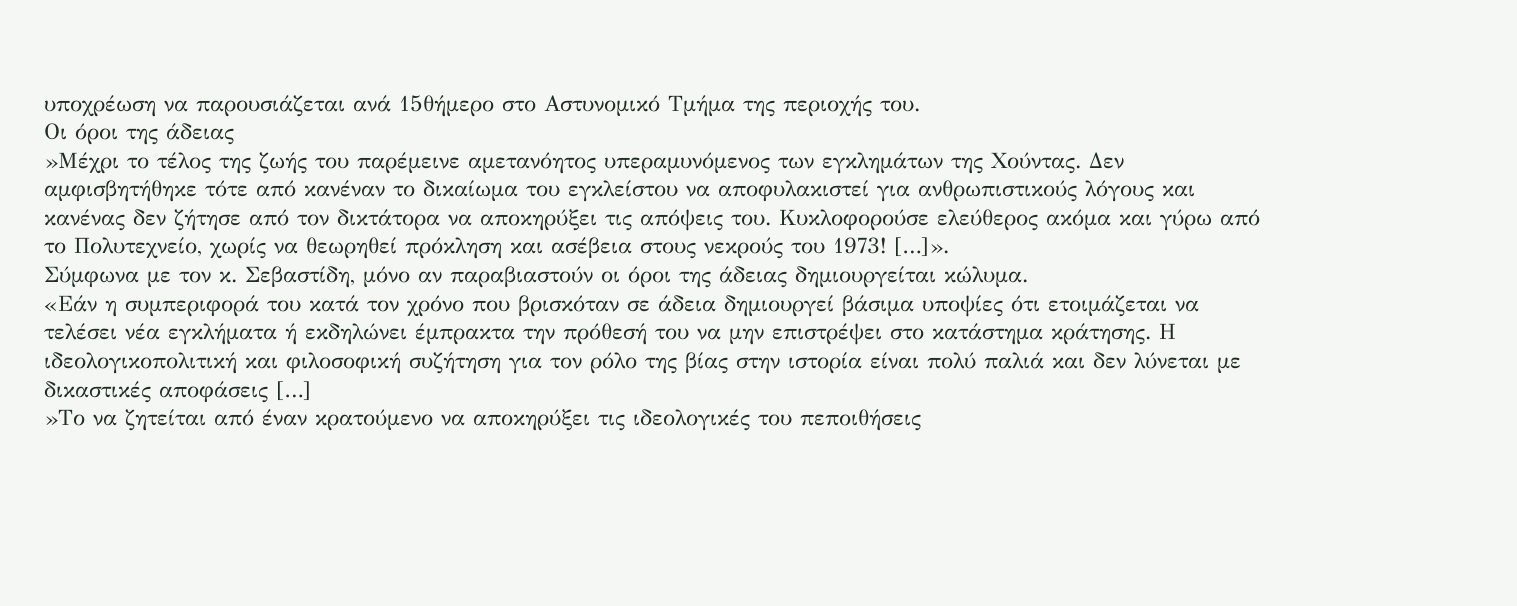υποχρέωση να παρουσιάζεται ανά 15θήμερο στο Αστυνομικό Τμήμα της περιοχής του.
Οι όροι της άδειας
»Μέχρι το τέλος της ζωής του παρέμεινε αμετανόητος υπεραμυνόμενος των εγκλημάτων της Χούντας. Δεν αμφισβητήθηκε τότε από κανέναν το δικαίωμα του εγκλείστου να αποφυλακιστεί για ανθρωπιστικούς λόγους και κανένας δεν ζήτησε από τον δικτάτορα να αποκηρύξει τις απόψεις του. Κυκλοφορούσε ελεύθερος ακόμα και γύρω από το Πολυτεχνείο, χωρίς να θεωρηθεί πρόκληση και ασέβεια στους νεκρούς του 1973! […]».
Σύμφωνα με τον κ. Σεβαστίδη, μόνο αν παραβιαστούν οι όροι της άδειας δημιουργείται κώλυμα.
«Εάν η συμπεριφορά του κατά τον χρόνο που βρισκόταν σε άδεια δημιουργεί βάσιμα υποψίες ότι ετοιμάζεται να τελέσει νέα εγκλήματα ή εκδηλώνει έμπρακτα την πρόθεσή του να μην επιστρέψει στο κατάστημα κράτησης. Η ιδεολογικοπολιτική και φιλοσοφική συζήτηση για τον ρόλο της βίας στην ιστορία είναι πολύ παλιά και δεν λύνεται με δικαστικές αποφάσεις […]
»Το να ζητείται από έναν κρατούμενο να αποκηρύξει τις ιδεολογικές του πεποιθήσεις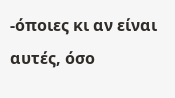-όποιες κι αν είναι αυτές, όσο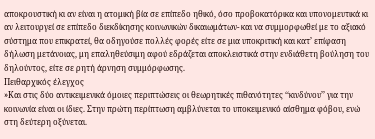αποκρουστική κι αν είναι η ατομική βία σε επίπεδο ηθικό, όσο προβοκατόρικα και υπονομευτικά κι αν λειτουργεί σε επίπεδο διεκδίκησης κοινωνικών δικαιωμάτων- και να συμμορφωθεί με το αξιακό σύστημα που επικρατεί, θα οδηγούσε πολλές φορές είτε σε μια υποκριτική και κατ’ επίφαση δήλωση μετάνοιας, μη επαληθεύσιμη αφού εδράζεται αποκλειστικά στην ενδιάθετη βούληση του δηλούντος, είτε σε ρητή άρνηση συμμόρφωσης.
Πειθαρχικός έλεγχος
»Και στις δύο αντικειμενικά όμοιες περιπτώσεις οι θεωρητικές πιθανότητες ‘‘κινδύνου’’ για την κοινωνία είναι οι ίδιες. Στην πρώτη περίπτωση αμβλύνεται το υποκειμενικό αίσθημα φόβου, ενώ στη δεύτερη οξύνεται.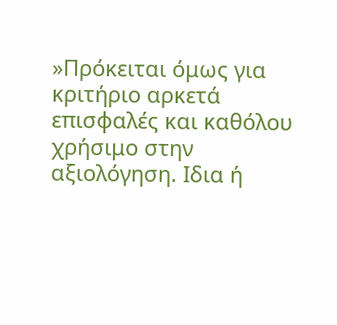»Πρόκειται όμως για κριτήριο αρκετά επισφαλές και καθόλου χρήσιμο στην αξιολόγηση. Ιδια ή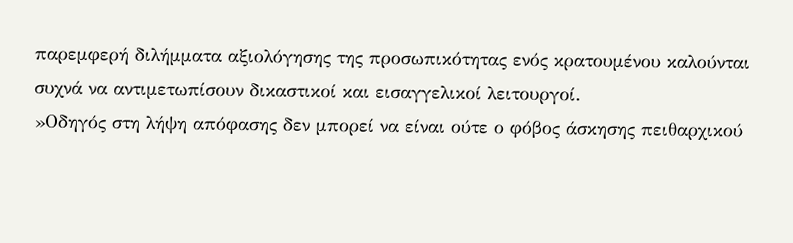παρεμφερή διλήμματα αξιολόγησης της προσωπικότητας ενός κρατουμένου καλούνται συχνά να αντιμετωπίσουν δικαστικοί και εισαγγελικοί λειτουργοί.
»Οδηγός στη λήψη απόφασης δεν μπορεί να είναι ούτε ο φόβος άσκησης πειθαρχικού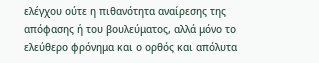ελέγχου ούτε η πιθανότητα αναίρεσης της απόφασης ή του βουλεύματος, αλλά μόνο το ελεύθερο φρόνημα και ο ορθός και απόλυτα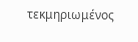τεκμηριωμένος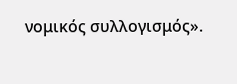νομικός συλλογισμός».